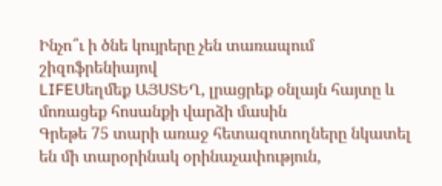Ինչո՞ւ ի ծնե կույրերը չեն տառապում շիզոֆրենիայով
LIFEՍեղմեք ԱՅՍՏԵՂ, լրացրեք օնլայն հայտը և մոռացեք հոսանքի վարձի մասին
Գրեթե 75 տարի առաջ հետազոտողները նկատել են մի տարօրինակ օրինաչափություն,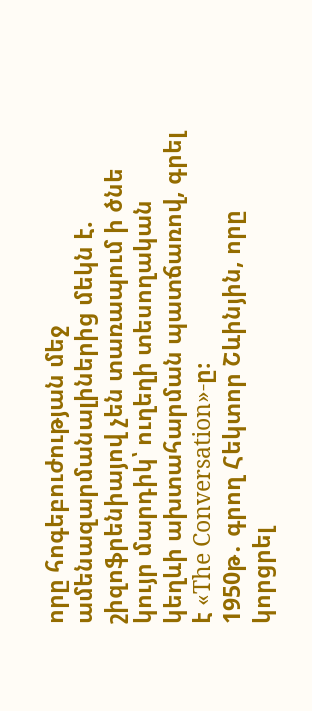որը հոգեբուժության մեջ ամենազարմանալիներից մեկն է. շիզոֆրենիայով չեն տառապում ի ծնե կույր մարդիկ՝ ուղեղի տեսողական կեղևի ախտահարման պատճառով, գրել է «The Conversation»-ը։
1950թ․ գրող Հեկտոր Շևինյին, որը կորցրել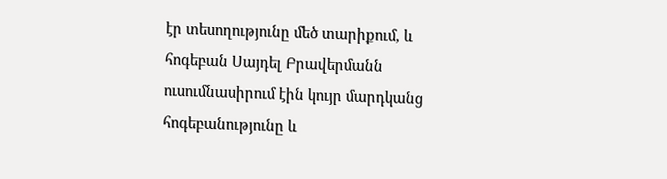էր տեսողությունը մեծ տարիքում, և հոգեբան Սայդել Բրավերմանն ուսումնասիրում էին կույր մարդկանց հոգեբանությունը և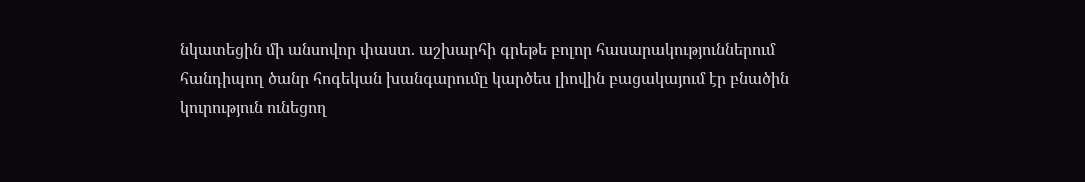նկատեցին մի անսովոր փաստ. աշխարհի գրեթե բոլոր հասարակություններում հանդիպող ծանր հոգեկան խանգարումը կարծես լիովին բացակայում էր բնածին կուրություն ունեցող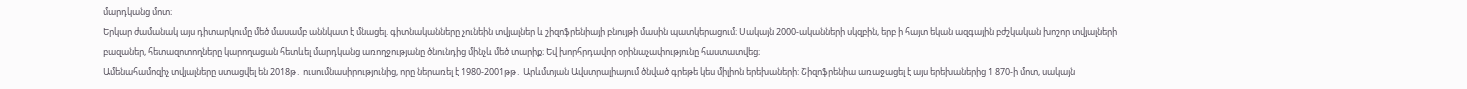մարդկանց մոտ։
Երկար ժամանակ այս դիտարկումը մեծ մասամբ աննկատ է մնացել. գիտնականները չունեին տվյալներ և շիզոֆրենիայի բնույթի մասին պատկերացում։ Սակայն 2000-ականների սկզբին, երբ ի հայտ եկան ազգային բժշկական խոշոր տվյալների բազաներ, հետազոտողները կարողացան հետևել մարդկանց առողջությանը ծնունդից մինչև մեծ տարիք։ Եվ խորհրդավոր օրինաչափությունը հաստատվեց։
Ամենահամոզիչ տվյալները ստացվել են 2018թ․ ուսումնասիրությունից, որը ներառել է 1980-2001թթ․ Արևմտյան Ավստրալիայում ծնված գրեթե կես միլիոն երեխաների: Շիզոֆրենիա առաջացել է այս երեխաներից 1 870-ի մոտ, սակայն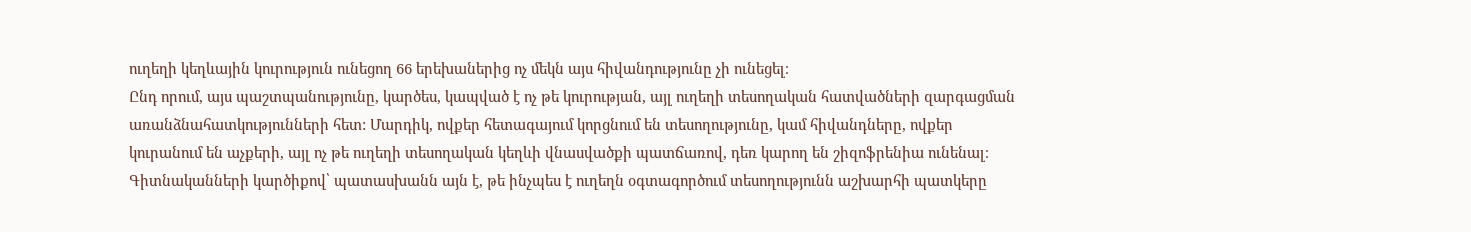ուղեղի կեղևային կուրություն ունեցող 66 երեխաներից ոչ մեկն այս հիվանդությունը չի ունեցել։
Ընդ որում, այս պաշտպանությունը, կարծես, կապված է ոչ թե կուրության, այլ ուղեղի տեսողական հատվածների զարգացման առանձնահատկությունների հետ: Մարդիկ, ովքեր հետագայում կորցնում են տեսողությունը, կամ հիվանդները, ովքեր կուրանում են աչքերի, այլ ոչ թե ուղեղի տեսողական կեղևի վնասվածքի պատճառով, դեռ կարող են շիզոֆրենիա ունենալ։
Գիտնականների կարծիքով՝ պատասխանն այն է, թե ինչպես է ուղեղն օգտագործում տեսողությունն աշխարհի պատկերը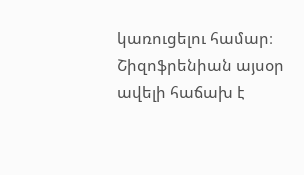կառուցելու համար։
Շիզոֆրենիան այսօր ավելի հաճախ է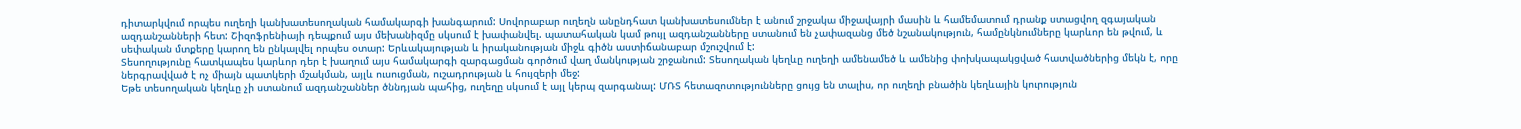դիտարկվում որպես ուղեղի կանխատեսողական համակարգի խանգարում: Սովորաբար ուղեղն անընդհատ կանխատեսումներ է անում շրջակա միջավայրի մասին և համեմատում դրանք ստացվող զգայական ազդանշանների հետ: Շիզոֆրենիայի դեպքում այս մեխանիզմը սկսում է խափանվել. պատահական կամ թույլ ազդանշանները ստանում են չափազանց մեծ նշանակություն, համընկնումները կարևոր են թվում, և սեփական մտքերը կարող են ընկալվել որպես օտար: Երևակայության և իրականության միջև գիծն աստիճանաբար մշուշվում է:
Տեսողությունը հատկապես կարևոր դեր է խաղում այս համակարգի զարգացման գործում վաղ մանկության շրջանում: Տեսողական կեղևը ուղեղի ամենամեծ և ամենից փոխկապակցված հատվածներից մեկն է, որը ներգրավված է ոչ միայն պատկերի մշակման, այլև ուսուցման, ուշադրության և հույզերի մեջ:
Եթե տեսողական կեղևը չի ստանում ազդանշաններ ծննդյան պահից, ուղեղը սկսում է այլ կերպ զարգանալ: ՄՌՏ հետազոտությունները ցույց են տալիս, որ ուղեղի բնածին կեղևային կուրություն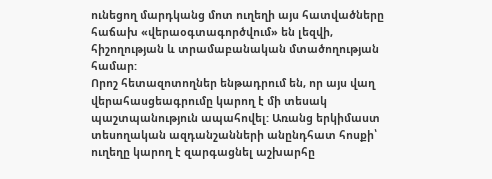ունեցող մարդկանց մոտ ուղեղի այս հատվածները հաճախ «վերաօգտագործվում» են լեզվի, հիշողության և տրամաբանական մտածողության համար:
Որոշ հետազոտողներ ենթադրում են, որ այս վաղ վերահասցեագրումը կարող է մի տեսակ պաշտպանություն ապահովել: Առանց երկիմաստ տեսողական ազդանշանների անընդհատ հոսքի՝ ուղեղը կարող է զարգացնել աշխարհը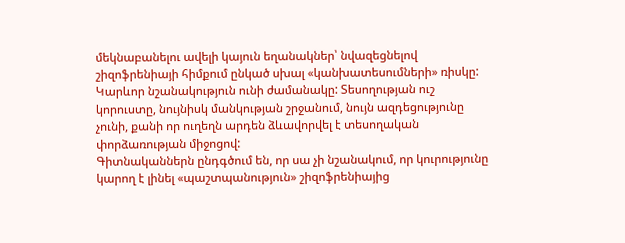մեկնաբանելու ավելի կայուն եղանակներ՝ նվազեցնելով շիզոֆրենիայի հիմքում ընկած սխալ «կանխատեսումների» ռիսկը:
Կարևոր նշանակություն ունի ժամանակը: Տեսողության ուշ կորուստը, նույնիսկ մանկության շրջանում, նույն ազդեցությունը չունի, քանի որ ուղեղն արդեն ձևավորվել է տեսողական փորձառության միջոցով:
Գիտնականներն ընդգծում են, որ սա չի նշանակում, որ կուրությունը կարող է լինել «պաշտպանություն» շիզոֆրենիայից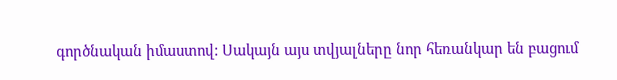գործնական իմաստով: Սակայն այս տվյալները նոր հեռանկար են բացում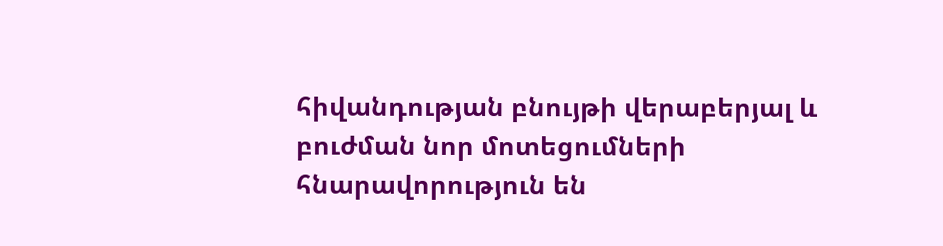հիվանդության բնույթի վերաբերյալ և բուժման նոր մոտեցումների հնարավորություն են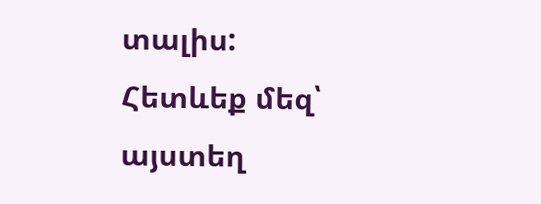տալիս:
Հետևեք մեզ՝ այստեղ